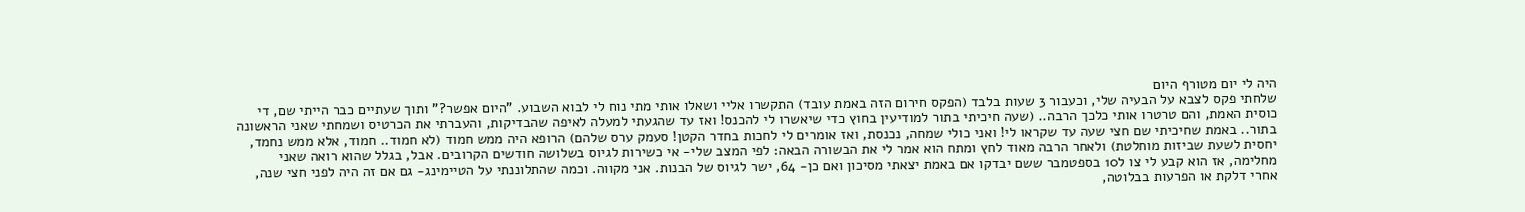היה לי יום מטורף היום
שלחתי פקס לצבא על הבעיה שלי, וכעבור 3 שעות בלבד (הפקס חירום הזה באמת עובד) התקשרו אליי ושאלו אותי מתי נוח לי לבוא השבוע. "היום אפשר?" ותוך שעתיים כבר הייתי שם, די כוסית האמת, והם טרטרו אותי כלכך הרבה.. (שעה חיכיתי בתור למודיעין בחוץ כדי שיאשרו לי להכנס! ואז עד שהגעתי למעלה לאיפה שהבדיקות, והעברתי את הכרטיס ושמחתי שאני הראשונה בתור.. באמת שחיכיתי שם חצי שעה עד שקראו לי! ואני כולי שמחה, נכנסת, ואז אומרים לי לחכות בחדר הקטן! סעמק ערס שלהם) הרופא היה ממש חמוד (לא חמוד.. חמוד, אלא ממש נחמד, יחסית לשעת שביזות מוחלטת) ולאחר הרבה מאוד לחץ ומתח הוא אמר לי את הבשורה הבאה: לפי המצב שלי- אי כשירות לגיוס בשלושה חודשים הקרובים. אבל, בגלל שהוא רואה שאני מחלימה, אז הוא קבע לי צו ל10 בספטמבר ששם יבדקו אם באמת יצאתי מסיכון ואם כן- 64, ישר לגיוס של הבנות. אני מקווה. וכמה שהתלוננתי על הטיימינג- גם אם זה היה לפני חצי שנה, אחרי דלקת או הפרעות בבלוטה,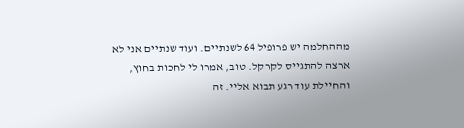מההחלמה יש פרופיל 64 לשנתיים. ועוד שנתיים אני לא ארצה להתגייס לקרקל. טוב, אמרו לי לחכות בחוץ, והחיילת עוד רגע תבוא אליי. זה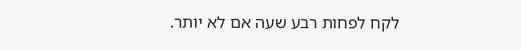לקח לפחות רבע שעה אם לא יותר.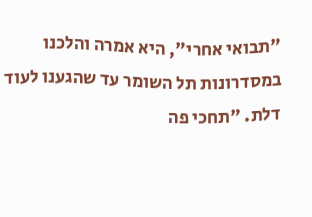"תבואי אחרי", היא אמרה והלכנו במסדרונות תל השומר עד שהגענו לעוד דלת. "תחכי פה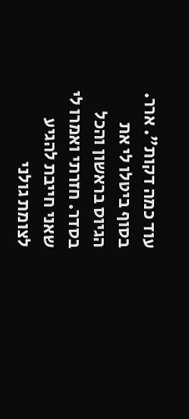עוד כמה דקות". ארר. בסוף ביטלו לי את הגיוס בראשון והכל בסדר. חזרתי ואמרו לי שאני חייבת להגיע לצומת גולני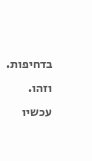בדחיפות. וזהו. עכשיו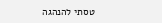טסתי להנהגה